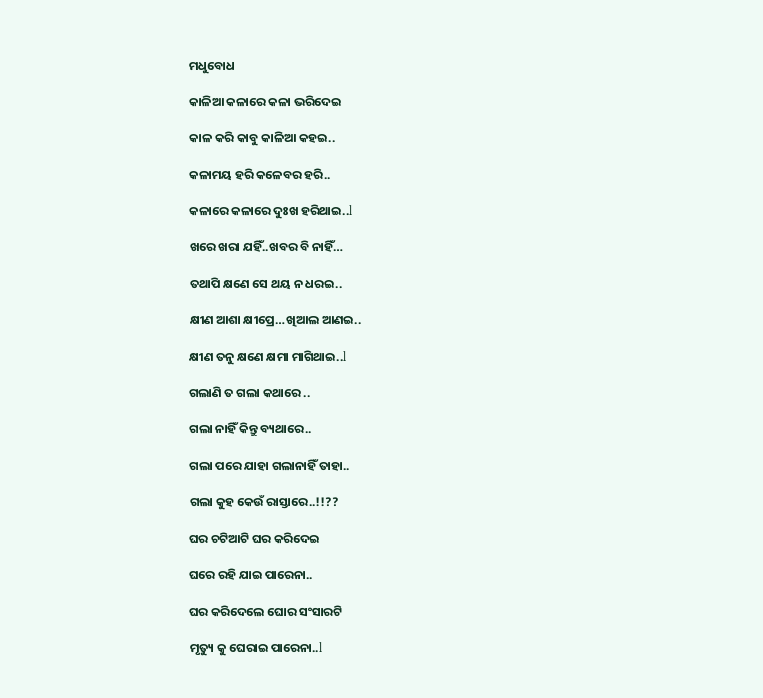ମଧୁବୋଧ

କାଳିଆ କଳାରେ କଳା ଭରିଦେଇ

କାଳ କରି କାବୁ କାଳିଆ କହଇ..

କଳାମୟ ହରି କଳେବର ହରି..

କଳାରେ କଳାରେ ଦୁଃଖ ହରିଥାଇ..l

ଖରେ ଖରା ଯହିଁ..ଖବର ବି ନାହିଁ…

ତଥାପି କ୍ଷଣେ ସେ ଥୟ ନ ଧରଇ..

କ୍ଷୀଣ ଆଶା କ୍ଷୀପ୍ରେ…ଖିଆଲ ଆଣଇ..

କ୍ଷୀଣ ତନୁ କ୍ଷଣେ କ୍ଷମା ମାଗିଥାଇ..l

ଗଲାଣି ତ ଗଲା କଥାରେ ..

ଗଲା ନାହିଁ କିନ୍ତୁ ବ୍ୟଥାରେ..

ଗଲା ପରେ ଯାହା ଗଲାନାହିଁ ତାହା..

ଗଲା କୁହ କେଉଁ ରାସ୍ତାରେ..!!??

ଘର ଚଟିଆଟି ଘର କରିଦେଇ

ଘରେ ରହି ଯାଇ ପାରେନା..

ଘର କରିଦେଲେ ଘୋର ସଂସାରଟି

ମୃତ୍ୟୁ କୁ ଘେରାଇ ପାରେନା..l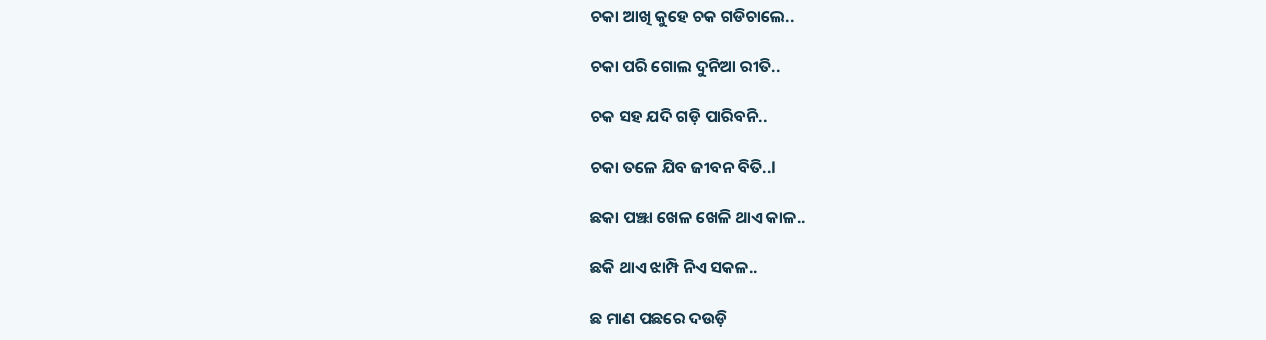ଚକା ଆଖି କୁହେ ଚକ ଗଡିଚାଲେ..

ଚକା ପରି ଗୋଲ ଦୁନିଆ ରୀତି..

ଚକ ସହ ଯଦି ଗଡ଼ି ପାରିବନି..

ଚକା ତଳେ ଯିବ ଜୀବନ ବିତି..l

ଛକା ପଞ୍ଝା ଖେଳ ଖେଳି ଥାଏ କାଳ..

ଛକି ଥାଏ ଝାମ୍ପି ନିଏ ସକଳ..

ଛ ମାଣ ପଛରେ ଦଉଡ଼ି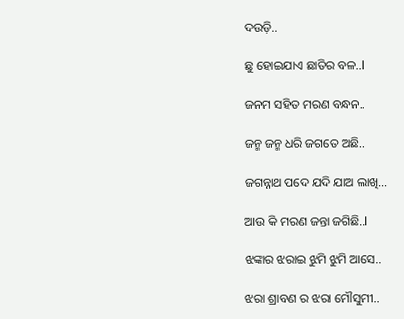ଦଉଡ଼ି..

ଛୁ ହୋଇଯାଏ ଛାତିର ବଳ..l

ଜନମ ସହିତ ମରଣ ବନ୍ଧନ..

ଜନ୍ମ ଜନ୍ମ ଧରି ଜଗତେ ଅଛି..

ଜଗନ୍ନାଥ ପଦେ ଯଦି ଯାଅ ଲାଖି…

ଆଉ କି ମରଣ ଜନ୍ତା ଜଗିଛି..l

ଝଙ୍କାର ଝରାଇ ଝୁମି ଝୁମି ଆସେ..

ଝରା ଶ୍ରାବଣ ର ଝରା ମୌସୁମୀ..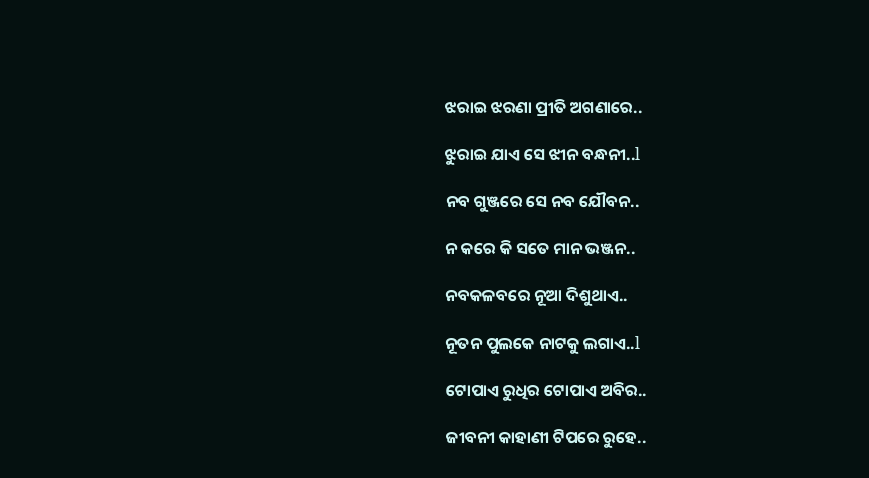ଝରାଇ ଝରଣା ପ୍ରୀତି ଅଗଣାରେ..

ଝୁରାଇ ଯାଏ ସେ ଝୀନ ବନ୍ଧନୀ..l

ନବ ଗୁଞ୍ଜରେ ସେ ନବ ଯୌବନ..

ନ କରେ କି ସତେ ମାନ ଭଞ୍ଜନ..

ନବକଳବରେ ନୂଆ ଦିଶୁଥାଏ..

ନୂତନ ପୁଲକେ ନାଟକୁ ଲଗାଏ..l

ଟୋପାଏ ରୁଧିର ଟୋପାଏ ଅବିର..

ଜୀବନୀ କାହାଣୀ ଟିପରେ ରୁହେ..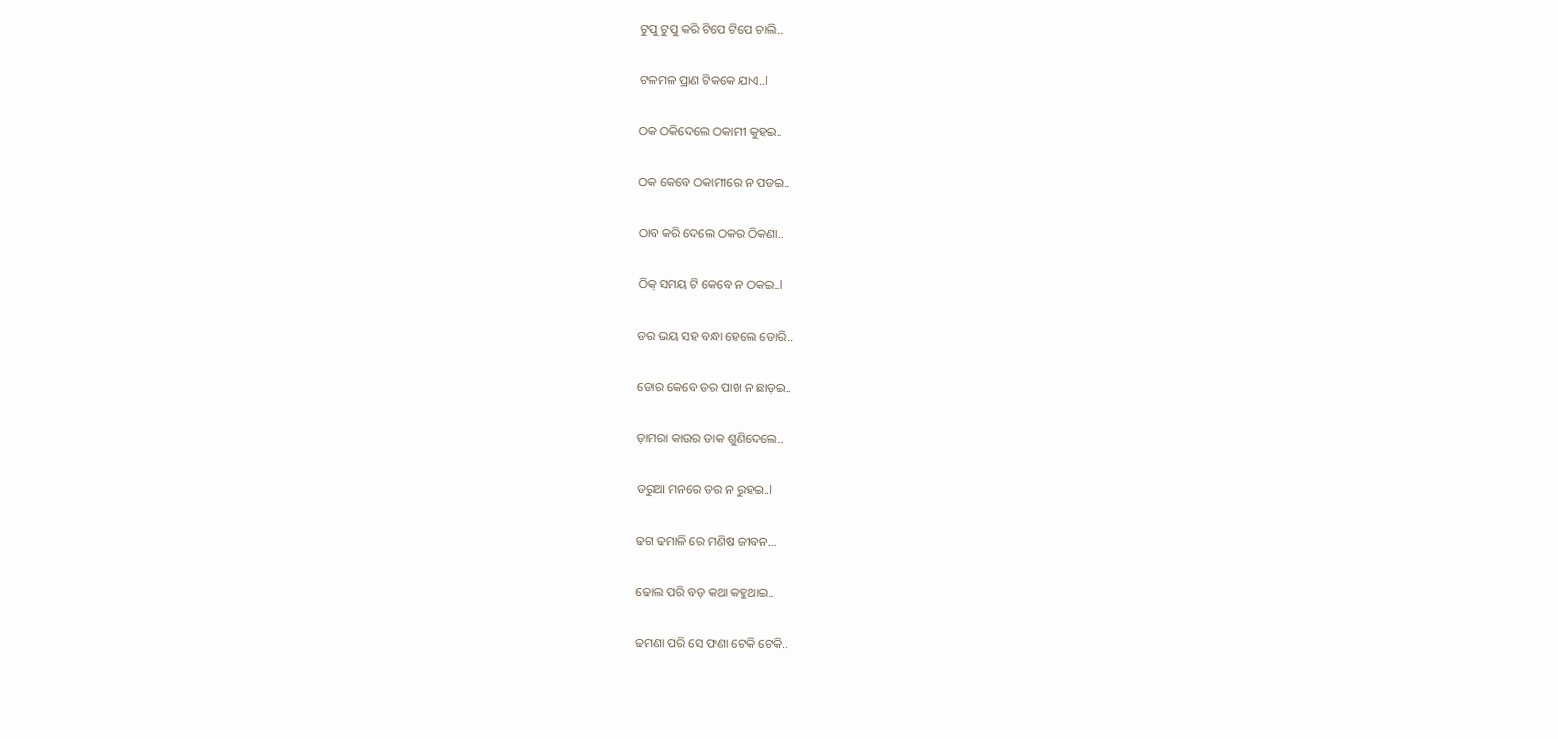ଟୁପୁ ଟୁପୁ କରି ଟିପେ ଟିପେ ଚାଲି..

ଟଳମଳ ପ୍ରାଣ ଟିକକେ ଯାଏ..l

ଠକ ଠକିଦେଲେ ଠକାମୀ କୁହଇ..

ଠକ କେବେ ଠକାମୀରେ ନ ପଡଇ..

ଠାବ କରି ଦେଲେ ଠକର ଠିକଣା..

ଠିକ୍ ସମୟ ଟି କେବେ ନ ଠକଇ..l

ଡର ଭୟ ସହ ବନ୍ଧା ହେଲେ ଡୋରି..

ଡୋର କେବେ ଡର ପାଖ ନ ଛାଡ଼ଇ..

ଡ଼ାମରା କାଉର ଡାକ ଶୁଣିଦେଲେ..

ଡରୁଆ ମନରେ ଡର ନ ରୁହଇ..l

ଢଗ ଢମାଳି ରେ ମଣିଷ ଜୀବନ…

ଢୋଲ ପରି ବଡ଼ କଥା କହୁଥାଇ..

ଢମଣା ପରି ସେ ଫଣା ଟେକି ଟେକି..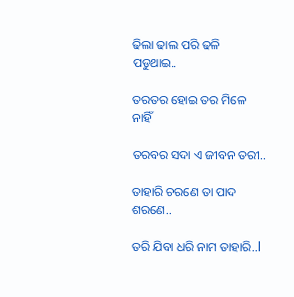ଢିଲା ଢାଲ ପରି ଢଳି ପଡୁଥାଇ..

ତରତର ହୋଇ ତର ମିଳେ ନାହିଁ

ତରବର ସଦା ଏ ଜୀବନ ତରୀ..

ତାହାରି ଚରଣେ ତା ପାଦ ଶରଣେ..

ତରି ଯିବା ଧରି ନାମ ତାହାରି..l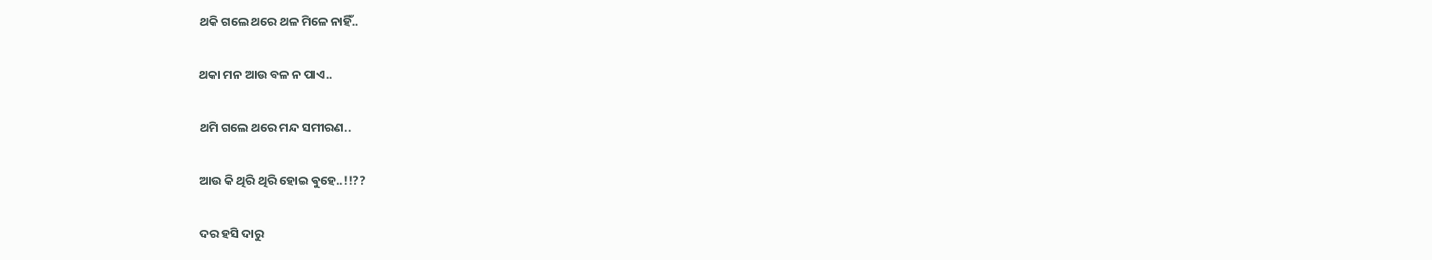ଥକି ଗଲେ ଥରେ ଥଳ ମିଳେ ନାହିଁ..

ଥକା ମନ ଆଉ ବଳ ନ ପାଏ..

ଥମି ଗଲେ ଥରେ ମନ୍ଦ ସମୀରଣ..

ଆଉ କି ଥିରି ଥିରି ହୋଇ ଵୁହେ..!!??

ଦର ହସି ଦାରୁ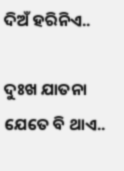ଦିଅଁ ହରିନିଏ..

ଦୁଃଖ ଯାତନା ଯେତେ ବି ଥାଏ..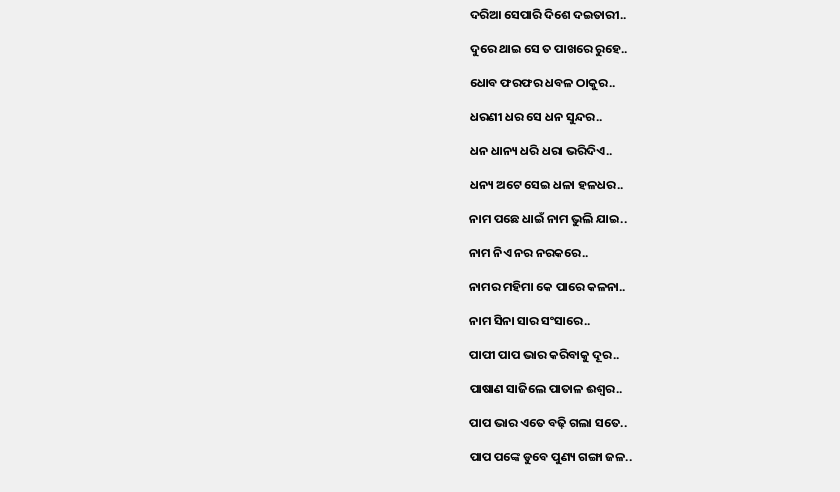ଦରିଆ ସେପାରି ଦିଶେ ଦଇତାରୀ..

ଦୁରେ ଥାଇ ସେ ତ ପାଖରେ ରୁହେ..

ଧୋବ ଫରଫର ଧବଳ ଠାକୁର..

ଧରଣୀ ଧର ସେ ଧନ ସୁନ୍ଦର..

ଧନ ଧାନ୍ୟ ଧରି ଧରା ଭରିଦିଏ..

ଧନ୍ୟ ଅଟେ ସେଇ ଧଳା ହଳଧର..

ନାମ ପଛେ ଧାଇଁ ନାମ ଭୁଲି ଯାଇ..

ନାମ ନିଏ ନର ନରକରେ..

ନାମର ମହିମା କେ ପାରେ କଳନା..

ନାମ ସିନା ସାର ସଂସାରେ..

ପାପୀ ପାପ ଭାର କରିବାକୁ ଦୂର..

ପାଷାଣ ସାଜିଲେ ପାତାଳ ଈଶ୍ୱର..

ପାପ ଭାର ଏତେ ବଢ଼ି ଗଲା ସତେ..

ପାପ ପଙ୍କେ ଡୁବେ ପୁଣ୍ୟ ଗଙ୍ଗା ଜଳ..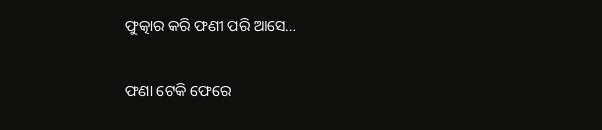ଫୁତ୍କାର କରି ଫଣୀ ପରି ଆସେ…

ଫଣା ଟେକି ଫେରେ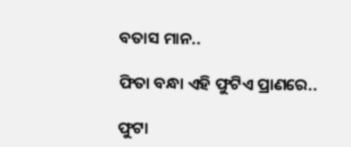ବତାସ ମାନ..

ଫିତା ବନ୍ଧା ଏହି ଫୁଟିଏ ପ୍ରାଣରେ..

ଫୁଟା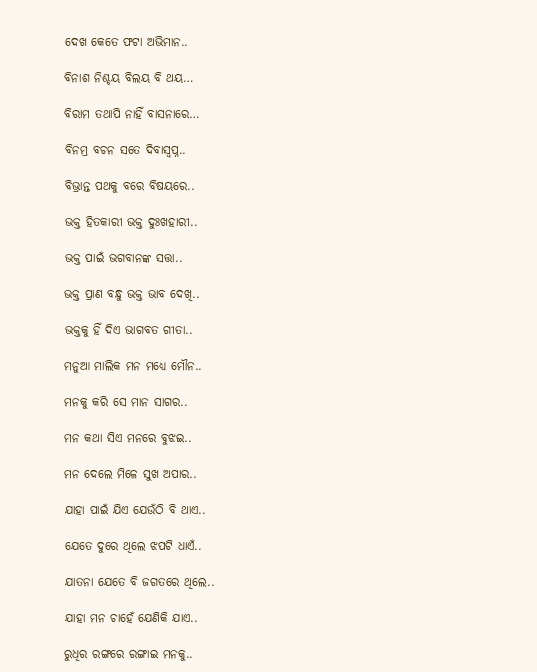ଦେଖ କେତେ ଫଟା ଅଭିମାନ..

ବିନାଶ ନିଶ୍ଚୟ ବିଲୟ ବି ଥୟ…

ବିରାମ ତଥାପି ନାହିଁ ବାସନାରେ…

ବିନମ୍ର ବଚନ ସତେ ଦିବାସ୍ୱପ୍ନ..

ବିଭ୍ରାନ୍ତ ପଥକୁ ବରେ ବିଷୟରେ..

ଭକ୍ତ ହିତକାରୀ ଭକ୍ତ ଦୁଃଖହାରୀ..

ଭକ୍ତ ପାଇଁ ଭଗବାନଙ୍କ ସତ୍ତା..

ଭକ୍ତ ପ୍ରାଣ ବନ୍ଧୁ ଭକ୍ତ ଭାବ ଦେଖି..

ଭକ୍ତକୁ ହିଁ ଦିଏ ଭାଗବତ ଗୀତା..

ମନୁଆ ମାଲିକ ମନ ମଧ୍ୟେ ମୌନ..

ମନକୁ କରି ସେ ମାନ ସାଗର..

ମନ କଥା ସିଏ ମନରେ ବୁଝଇ..

ମନ ଦେଲେ ମିଳେ ସୁଖ ଅପାର..

ଯାହା ପାଇଁ ଯିଏ ଯେଉଁଠି ବି ଥାଏ..

ଯେତେ ଦୁରେ ଥିଲେ ଝପଟି ଧାଏଁ..

ଯାତନା ଯେତେ ବି ଜଗତରେ ଥିଲେ..

ଯାହା ମନ ଚାହେଁ ଯେଣିକି ଯାଏ..

ରୁଧିର ରଙ୍ଗରେ ରଙ୍ଗାଇ ମନକୁ..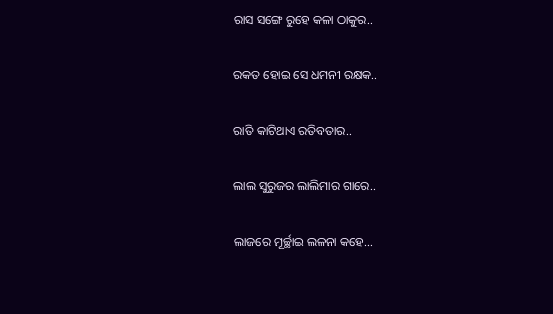ରାସ ସଙ୍ଗେ ରୁହେ କଳା ଠାକୁର..

ରକତ ହୋଇ ସେ ଧମନୀ ରକ୍ଷକ..

ରାତି କାଟିଥାଏ ରତିବତାର..

ଲାଲ ସୁରୁଜର ଲାଲିମାର ଗାରେ..

ଲାଜରେ ମୂର୍ଚ୍ଛାଇ ଲଳନା କହେ…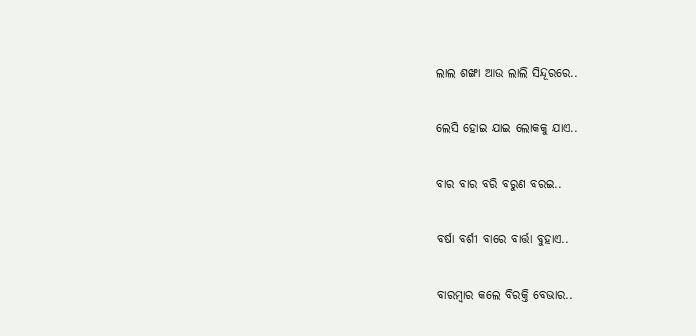ଲାଲ ଶଙ୍ଖା ଆଉ ଲାଲି ସିନ୍ଦୂରରେ..

ଲେସି ହୋଇ ଯାଇ ଲୋକକୁ ଯାଏ..

ବାର ବାର ବରି ବରୁଣ ବରଇ..

ବର୍ଷା ବର୍ଶୀ ବାରେ ବାର୍ତ୍ତା ବୁହାଏ..

ବାରମ୍ବାର କଲେ ବିରକ୍ତି ବେଭାର..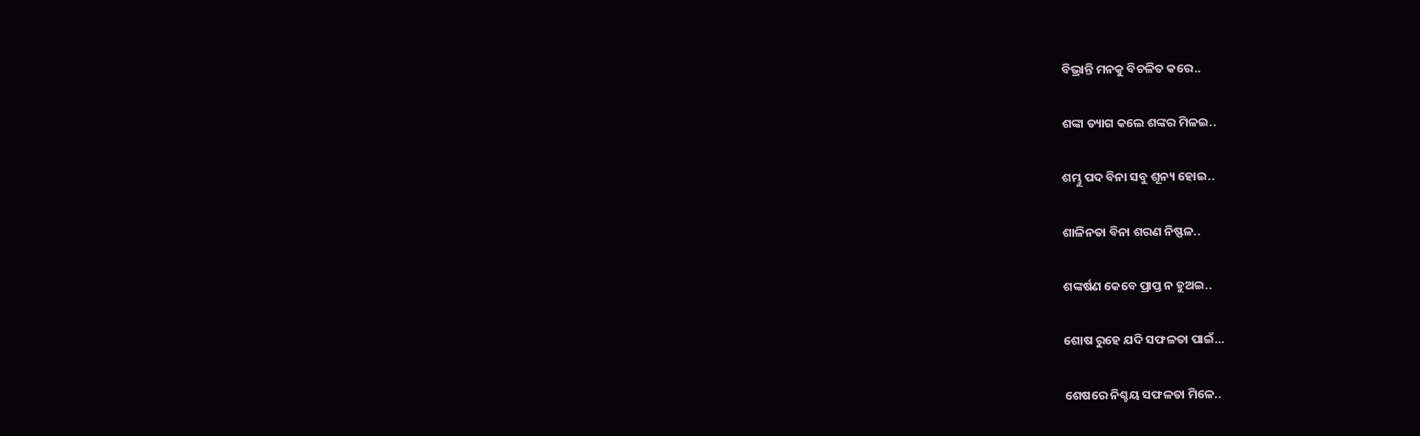ବିଭ୍ରାନ୍ତି ମନକୁ ବିଚଳିତ କରେ..

ଶଙ୍କା ତ୍ୟାଗ କଲେ ଶଙ୍କର ମିଳଇ..

ଶମ୍ଭୁ ପଦ ବିନା ସବୁ ଶୂନ୍ୟ ହୋଇ..

ଶାଳିନତା ବିନା ଶରଣ ନିଷ୍ଫଳ..

ଶଙ୍କର୍ଷଣ କେବେ ପ୍ରାପ୍ତ ନ ହୁଅଇ..

ଶୋଷ ରୁହେ ଯଦି ସଫଳତା ପାଇଁ…

ଶେଷରେ ନିଶ୍ଚୟ ସଫଳତା ମିଳେ..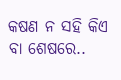କଷଣ ନ ସହି କିଏ ବା ଶେଷରେ..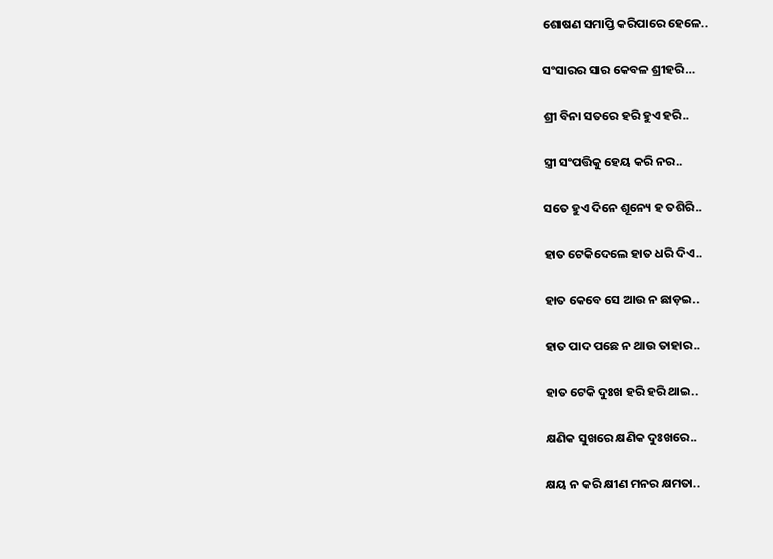ଶୋଷଣ ସମାପ୍ତି କରିପାରେ ହେଳେ..

ସଂସାରର ସାର କେବଳ ଶ୍ରୀହରି…

ଶ୍ରୀ ବିନା ସତରେ ହରି ହୁଏ ହରି..

ସ୍ତ୍ରୀ ସଂପତ୍ତିକୁ ହେୟ କରି ନର..

ସତେ ହୁଏ ଦିନେ ଶୂନ୍ୟେ ହ ତଶିରି..

ହାତ ଟେକିଦେଲେ ହାତ ଧରି ଦିଏ..

ହାତ କେବେ ସେ ଆଉ ନ ଛାଡ଼ଇ..

ହାତ ପାଦ ପଛେ ନ ଥାଉ ତାହାର..

ହାତ ଟେକି ଦୁଃଖ ହରି ହରି ଥାଇ..

କ୍ଷଣିକ ସୁଖରେ କ୍ଷଣିକ ଦୁଃଖରେ..

କ୍ଷୟ ନ କରି କ୍ଷୀଣ ମନର କ୍ଷମତା..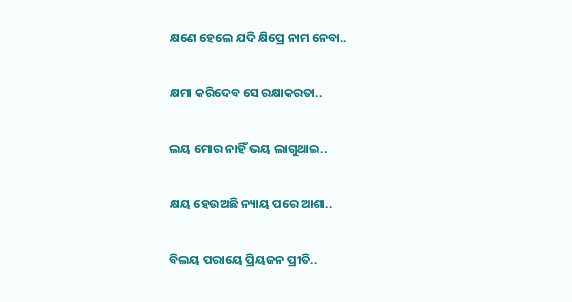କ୍ଷଣେ ହେଲେ ଯଦି କ୍ଷିପ୍ରେ ନାମ ନେବା..

କ୍ଷମା କରିଦେବ ସେ ରକ୍ଷାକରତା..

ଲୟ ମୋର ନାହିଁ ଭୟ ଲାଗୁଥାଇ..

କ୍ଷୟ ହେଉଅଛି ନ୍ୟାୟ ପରେ ଆଶା..

ବିଲୟ ପରାୟେ ପ୍ରିୟଜନ ପ୍ରୀତି..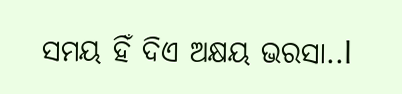ସମୟ ହିଁ ଦିଏ ଅକ୍ଷୟ ଭରସା..l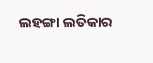ଲହଙ୍ଗା ଲତିକାର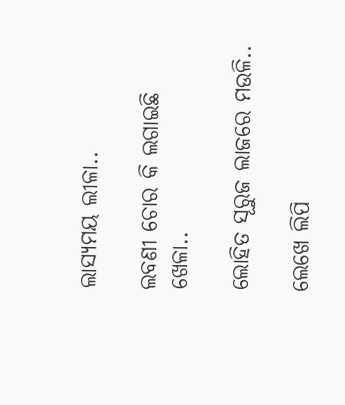ଲାସ୍ୟମୟ ଲୀଳା..

ଲବଣୀ ଚୋର କି ଲଗାଇଛି ଖେଳା..

ଲୋହିତ ସୂରୁଜ ଲାଜରେ ମଉଳି..

ଲେଖେ ଲିପି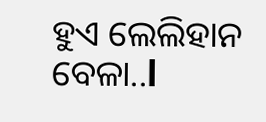ହୁଏ ଲେଲିହାନ ବେଳା..l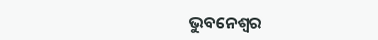ଭୁବନେଶ୍ୱର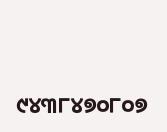୯୪୩୮୪୭୦୮୦୭